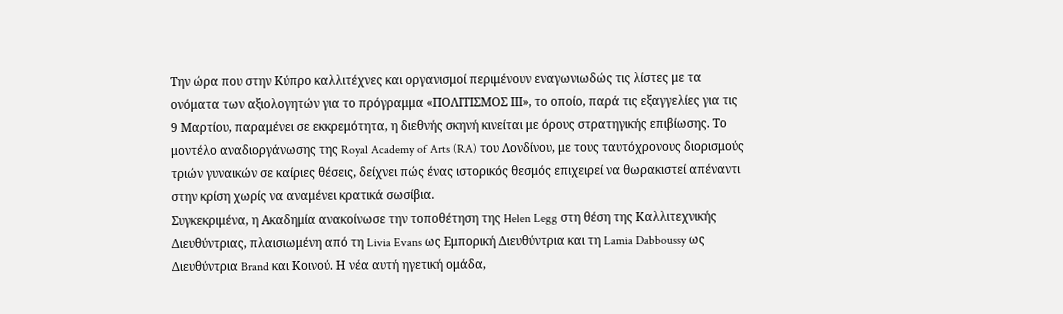Την ώρα που στην Κύπρο καλλιτέχνες και οργανισμοί περιμένουν εναγωνιωδώς τις λίστες με τα ονόματα των αξιολογητών για το πρόγραμμα «ΠΟΛΙΤΙΣΜΟΣ ΙΙΙ», το οποίο, παρά τις εξαγγελίες για τις 9 Μαρτίου, παραμένει σε εκκρεμότητα, η διεθνής σκηνή κινείται με όρους στρατηγικής επιβίωσης. Το μοντέλο αναδιοργάνωσης της Royal Academy of Arts (RA) του Λονδίνου, με τους ταυτόχρονους διορισμούς τριών γυναικών σε καίριες θέσεις, δείχνει πώς ένας ιστορικός θεσμός επιχειρεί να θωρακιστεί απέναντι στην κρίση χωρίς να αναμένει κρατικά σωσίβια.
Συγκεκριμένα, η Ακαδημία ανακοίνωσε την τοποθέτηση της Helen Legg στη θέση της Καλλιτεχνικής Διευθύντριας, πλαισιωμένη από τη Livia Evans ως Εμπορική Διευθύντρια και τη Lamia Dabboussy ως Διευθύντρια Brand και Κοινού. Η νέα αυτή ηγετική ομάδα,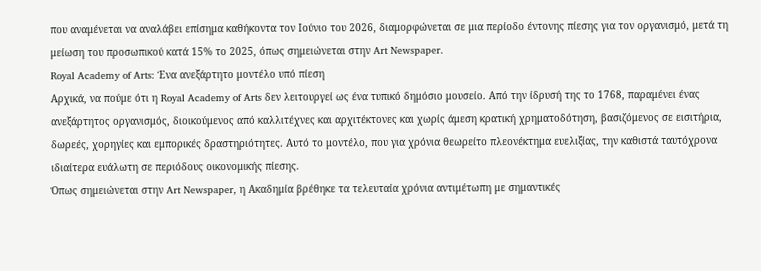που αναμένεται να αναλάβει επίσημα καθήκοντα τον Ιούνιο του 2026, διαμορφώνεται σε μια περίοδο έντονης πίεσης για τον οργανισμό, μετά τη μείωση του προσωπικού κατά 15% το 2025, όπως σημειώνεται στην Art Newspaper.
Royal Academy of Arts: Ένα ανεξάρτητο μοντέλο υπό πίεση
Αρχικά, να πούμε ότι η Royal Academy of Arts δεν λειτουργεί ως ένα τυπικό δημόσιο μουσείο. Από την ίδρυσή της το 1768, παραμένει ένας ανεξάρτητος οργανισμός, διοικούμενος από καλλιτέχνες και αρχιτέκτονες και χωρίς άμεση κρατική χρηματοδότηση, βασιζόμενος σε εισιτήρια, δωρεές, χορηγίες και εμπορικές δραστηριότητες. Αυτό το μοντέλο, που για χρόνια θεωρείτο πλεονέκτημα ευελιξίας, την καθιστά ταυτόχρονα ιδιαίτερα ευάλωτη σε περιόδους οικονομικής πίεσης.
Όπως σημειώνεται στην Art Newspaper, η Ακαδημία βρέθηκε τα τελευταία χρόνια αντιμέτωπη με σημαντικές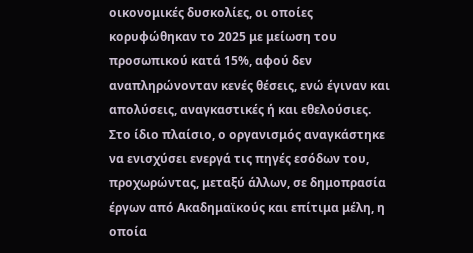οικονομικές δυσκολίες, οι οποίες κορυφώθηκαν το 2025 με μείωση του προσωπικού κατά 15%, αφού δεν αναπληρώνονταν κενές θέσεις, ενώ έγιναν και απολύσεις, αναγκαστικές ή και εθελούσιες. Στο ίδιο πλαίσιο, ο οργανισμός αναγκάστηκε να ενισχύσει ενεργά τις πηγές εσόδων του, προχωρώντας, μεταξύ άλλων, σε δημοπρασία έργων από Ακαδημαϊκούς και επίτιμα μέλη, η οποία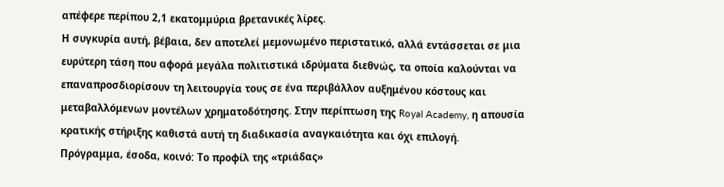απέφερε περίπου 2,1 εκατομμύρια βρετανικές λίρες.
Η συγκυρία αυτή, βέβαια, δεν αποτελεί μεμονωμένο περιστατικό, αλλά εντάσσεται σε μια ευρύτερη τάση που αφορά μεγάλα πολιτιστικά ιδρύματα διεθνώς, τα οποία καλούνται να επαναπροσδιορίσουν τη λειτουργία τους σε ένα περιβάλλον αυξημένου κόστους και μεταβαλλόμενων μοντέλων χρηματοδότησης. Στην περίπτωση της Royal Academy, η απουσία κρατικής στήριξης καθιστά αυτή τη διαδικασία αναγκαιότητα και όχι επιλογή.
Πρόγραμμα, έσοδα, κοινό: Το προφίλ της «τριάδας»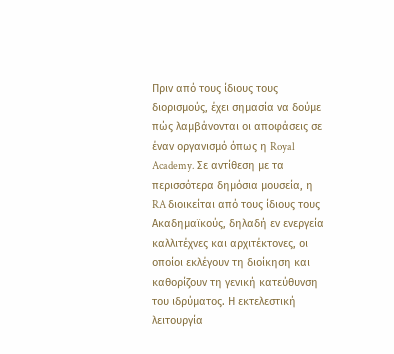Πριν από τους ίδιους τους διορισμούς, έχει σημασία να δούμε πώς λαμβάνονται οι αποφάσεις σε έναν οργανισμό όπως η Royal Academy. Σε αντίθεση με τα περισσότερα δημόσια μουσεία, η RA διοικείται από τους ίδιους τους Ακαδημαϊκούς, δηλαδή εν ενεργεία καλλιτέχνες και αρχιτέκτονες, οι οποίοι εκλέγουν τη διοίκηση και καθορίζουν τη γενική κατεύθυνση του ιδρύματος. Η εκτελεστική λειτουργία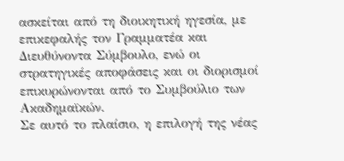ασκείται από τη διοικητική ηγεσία, με επικεφαλής τον Γραμματέα και Διευθύνοντα Σύμβουλο, ενώ οι στρατηγικές αποφάσεις και οι διορισμοί επικυρώνονται από το Συμβούλιο των Ακαδημαϊκών.
Σε αυτό το πλαίσιο, η επιλογή της νέας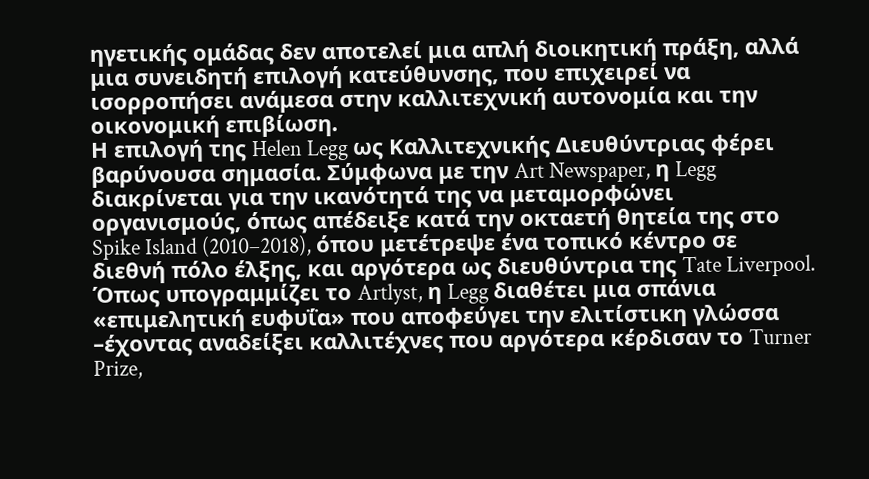ηγετικής ομάδας δεν αποτελεί μια απλή διοικητική πράξη, αλλά μια συνειδητή επιλογή κατεύθυνσης, που επιχειρεί να ισορροπήσει ανάμεσα στην καλλιτεχνική αυτονομία και την οικονομική επιβίωση.
Η επιλογή της Helen Legg ως Καλλιτεχνικής Διευθύντριας φέρει βαρύνουσα σημασία. Σύμφωνα με την Art Newspaper, η Legg διακρίνεται για την ικανότητά της να μεταμορφώνει οργανισμούς, όπως απέδειξε κατά την οκταετή θητεία της στο Spike Island (2010–2018), όπου μετέτρεψε ένα τοπικό κέντρο σε διεθνή πόλο έλξης, και αργότερα ως διευθύντρια της Tate Liverpool. Όπως υπογραμμίζει το Artlyst, η Legg διαθέτει μια σπάνια «επιμελητική ευφυΐα» που αποφεύγει την ελιτίστικη γλώσσα –έχοντας αναδείξει καλλιτέχνες που αργότερα κέρδισαν το Turner Prize,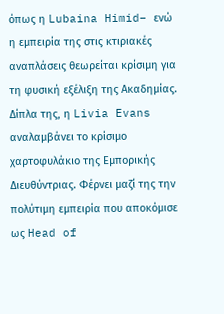όπως η Lubaina Himid– ενώ η εμπειρία της στις κτιριακές αναπλάσεις θεωρείται κρίσιμη για τη φυσική εξέλιξη της Ακαδημίας.
Δίπλα της, η Livia Evans αναλαμβάνει το κρίσιμο χαρτοφυλάκιο της Εμπορικής Διευθύντριας. Φέρνει μαζί της την πολύτιμη εμπειρία που αποκόμισε ως Head of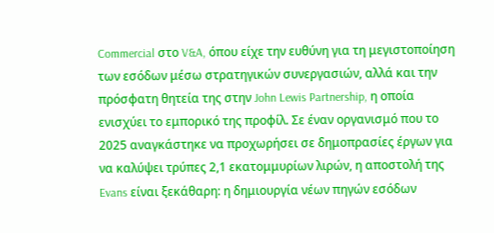Commercial στο V&A, όπου είχε την ευθύνη για τη μεγιστοποίηση των εσόδων μέσω στρατηγικών συνεργασιών, αλλά και την πρόσφατη θητεία της στην John Lewis Partnership, η οποία ενισχύει το εμπορικό της προφίλ. Σε έναν οργανισμό που το 2025 αναγκάστηκε να προχωρήσει σε δημοπρασίες έργων για να καλύψει τρύπες 2,1 εκατομμυρίων λιρών, η αποστολή της Evans είναι ξεκάθαρη: η δημιουργία νέων πηγών εσόδων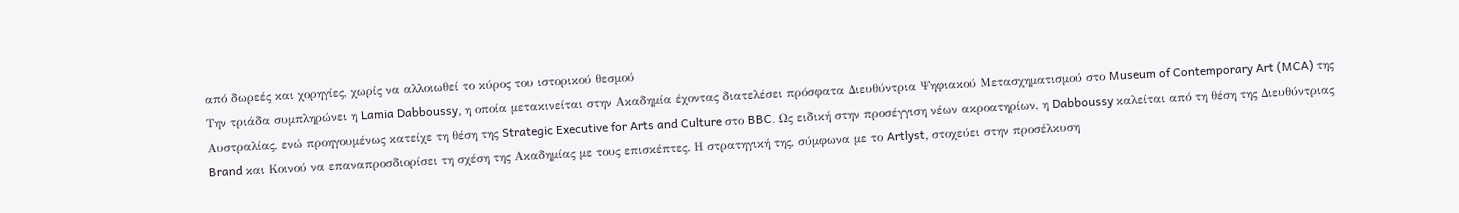από δωρεές και χορηγίες, χωρίς να αλλοιωθεί το κύρος του ιστορικού θεσμού
Την τριάδα συμπληρώνει η Lamia Dabboussy, η οποία μετακινείται στην Ακαδημία έχοντας διατελέσει πρόσφατα Διευθύντρια Ψηφιακού Μετασχηματισμού στο Museum of Contemporary Art (MCA) της Αυστραλίας, ενώ προηγουμένως κατείχε τη θέση της Strategic Executive for Arts and Culture στο BBC. Ως ειδική στην προσέγγιση νέων ακροατηρίων, η Dabboussy καλείται από τη θέση της Διευθύντριας Brand και Κοινού να επαναπροσδιορίσει τη σχέση της Ακαδημίας με τους επισκέπτες. Η στρατηγική της, σύμφωνα με το Artlyst, στοχεύει στην προσέλκυση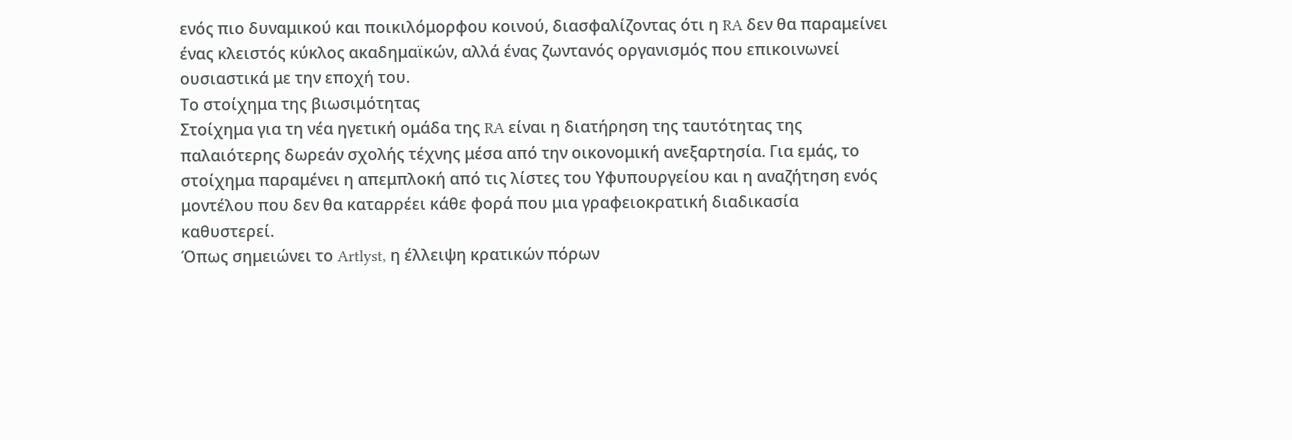ενός πιο δυναμικού και ποικιλόμορφου κοινού, διασφαλίζοντας ότι η RA δεν θα παραμείνει ένας κλειστός κύκλος ακαδημαϊκών, αλλά ένας ζωντανός οργανισμός που επικοινωνεί ουσιαστικά με την εποχή του.
Το στοίχημα της βιωσιμότητας
Στοίχημα για τη νέα ηγετική ομάδα της RA είναι η διατήρηση της ταυτότητας της παλαιότερης δωρεάν σχολής τέχνης μέσα από την οικονομική ανεξαρτησία. Για εμάς, το στοίχημα παραμένει η απεμπλοκή από τις λίστες του Υφυπουργείου και η αναζήτηση ενός μοντέλου που δεν θα καταρρέει κάθε φορά που μια γραφειοκρατική διαδικασία καθυστερεί.
Όπως σημειώνει το Artlyst, η έλλειψη κρατικών πόρων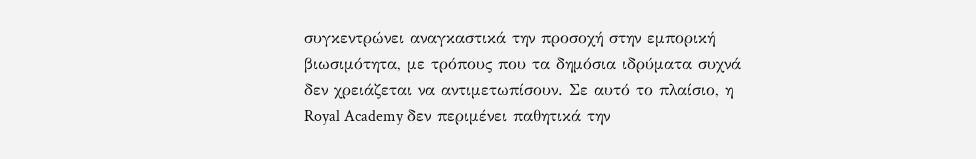συγκεντρώνει αναγκαστικά την προσοχή στην εμπορική βιωσιμότητα, με τρόπους που τα δημόσια ιδρύματα συχνά δεν χρειάζεται να αντιμετωπίσουν. Σε αυτό το πλαίσιο, η Royal Academy δεν περιμένει παθητικά την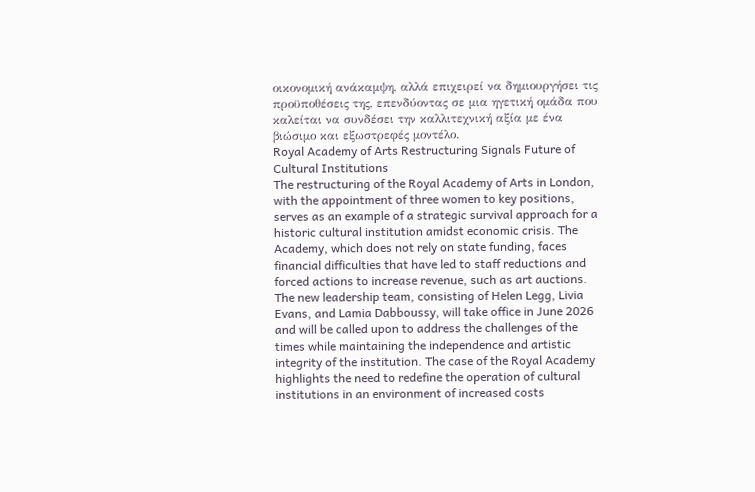οικονομική ανάκαμψη, αλλά επιχειρεί να δημιουργήσει τις προϋποθέσεις της, επενδύοντας σε μια ηγετική ομάδα που καλείται να συνδέσει την καλλιτεχνική αξία με ένα βιώσιμο και εξωστρεφές μοντέλο.
Royal Academy of Arts Restructuring Signals Future of Cultural Institutions
The restructuring of the Royal Academy of Arts in London, with the appointment of three women to key positions, serves as an example of a strategic survival approach for a historic cultural institution amidst economic crisis. The Academy, which does not rely on state funding, faces financial difficulties that have led to staff reductions and forced actions to increase revenue, such as art auctions. The new leadership team, consisting of Helen Legg, Livia Evans, and Lamia Dabboussy, will take office in June 2026 and will be called upon to address the challenges of the times while maintaining the independence and artistic integrity of the institution. The case of the Royal Academy highlights the need to redefine the operation of cultural institutions in an environment of increased costs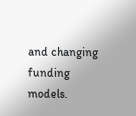and changing funding models.